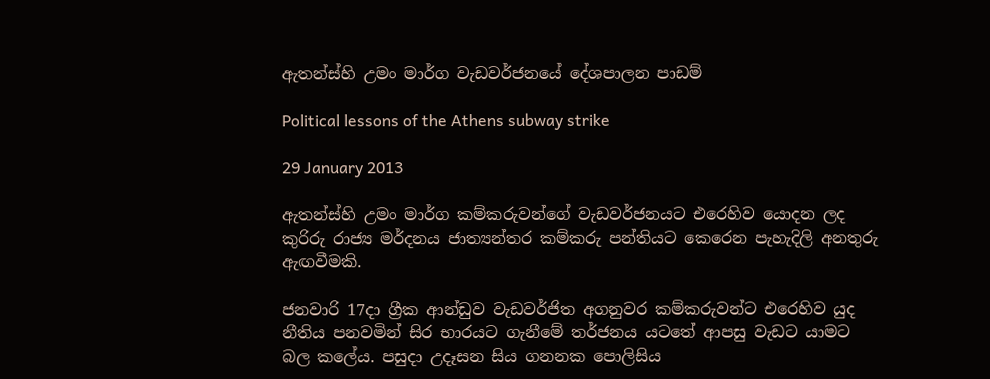ඇතන්ස්හි උමං මාර්ග වැඩවර්ජනයේ දේශපාලන පාඩම්

Political lessons of the Athens subway strike

29 January 2013

ඇතන්ස්හි උමං මාර්ග කම්කරුවන්ගේ වැඩවර්ජනයට එරෙහිව යොදන ලද කුරිරු රාජ්‍ය මර්දනය ජාත්‍යන්තර කම්කරු පන්තියට කෙරෙන පැහැදිලි අනතුරු ඇඟවීමකි.

ජනවාරි 17දා ග්‍රීක ආන්ඩුව වැඩවර්ජිත අගනුවර කම්කරුවන්ට එරෙහිව යුද නීතිය පනවමින් සිර භාරයට ගැනීමේ තර්ජනය යටතේ ආපසු වැඩට යාමට බල කලේය. පසුදා උදෑසන සිය ගනනක පොලිසිය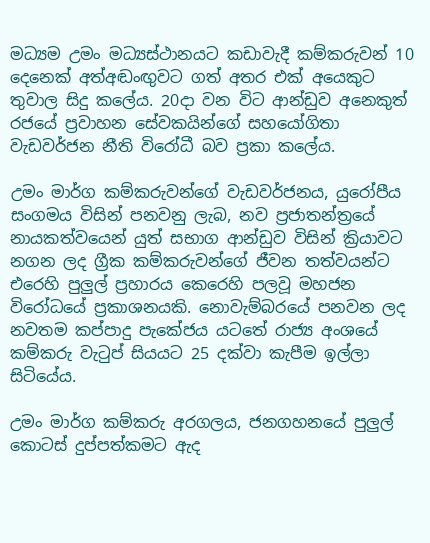මධ්‍යම උමං මධ්‍යස්ථානයට කඩාවැදී කම්කරුවන් 10 දෙනෙක් අත්අඬංඟුවට ගත් අතර එක් අයෙකුට තුවාල සිදු කලේය. 20දා වන විට ආන්ඩුව අනෙකුත් රජයේ ප්‍රවාහන සේවකයින්ගේ සහයෝගිතා වැඩවර්ජන නීති විරෝධී බව ප්‍රකා කලේය.

උමං මාර්ග කම්කරුවන්ගේ වැඩවර්ජනය, යුරෝපීය සංගමය විසින් පනවනු ලැබ, නව ප්‍රජාතන්ත්‍රයේ නායකත්වයෙන් යුත් සභාග ආන්ඩුව විසින් ක්‍රියාවට නගන ලද ග්‍රීක කම්කරුවන්ගේ ජීවන තත්වයන්ට එරෙහි පුලුල් ප්‍රහාරය කෙරෙහි පලවූ මහජන විරෝධයේ ප්‍රකාශනයකි. නොවැම්බරයේ පනවන ලද නවතම කප්පාදු පැකේජය යටතේ රාජ්‍ය අංශයේ කම්කරු වැටුප් සියයට 25 දක්වා කැපීම ඉල්ලා සිටියේය.

උමං මාර්ග කම්කරු අරගලය, ජනගහනයේ පුලුල් කොටස් දුප්පත්කමට ඇද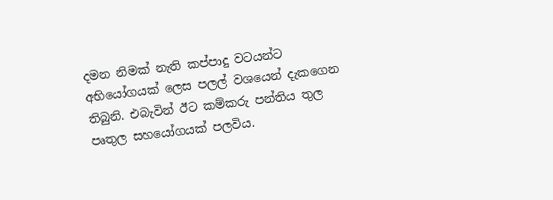දමන නිමක් නැති කප්පාදු වටයන්ට අභියෝගයක් ලෙස පලල් වශයෙන් දැකගෙන තිබුනි. එබැවින් ඊට කම්කරු පන්තිය තුල පෘතුල සහයෝගයක් පලවිය.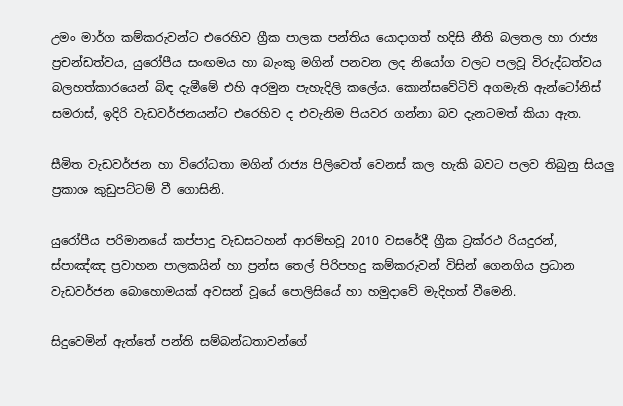උමං මාර්ග කම්කරුවන්ට එරෙහිව ග්‍රීක පාලක පන්තිය යොදාගත් හදිසි නීති බලතල හා රාජ්‍ය ප්‍රචන්ඩත්වය, යුරෝපීය සංඟමය හා බැංකු මගින් පනවන ලද නියෝග වලට පලවූ විරුද්ධත්වය බලහත්කාරයෙන් බිඳ දැමීමේ එහි අරමුන පැහැදිලි කලේය. කොන්සවේටිව් අගමැති ඇන්ටෝනිස් සමරාස්, ඉදිරි වැඩවර්ජනයන්ට එරෙහිව ද එවැනිම පියවර ගන්නා බව දැනටමත් කියා ඇත.

සීමිත වැඩවර්ජන හා විරෝධතා මගින් රාජ්‍ය පිලිවෙත් වෙනස් කල හැකි බවට පලව තිබුනු සියලු ප්‍රකාශ කුඩුපට්ටම් වී ගොසිනි.

යුරෝපීය පරිමානයේ කප්පාදු වැඩසටහන් ආරම්භවූ 2010 වසරේදී ග්‍රීක ට්‍රක්රථ රියදුරන්, ස්පාඤ්ඤ ප්‍රවාහන පාලකයින් හා ප්‍රන්ස තෙල් පිරිපහදු කම්කරුවන් විසින් ගෙනගිය ප්‍රධාන වැඩවර්ජන බොහොමයක් අවසන් වූයේ පොලිසියේ හා හමුදාවේ මැදිහත් වීමෙනි.

සිදුවෙමින් ඇත්තේ පන්ති සම්බන්ධතාවන්ගේ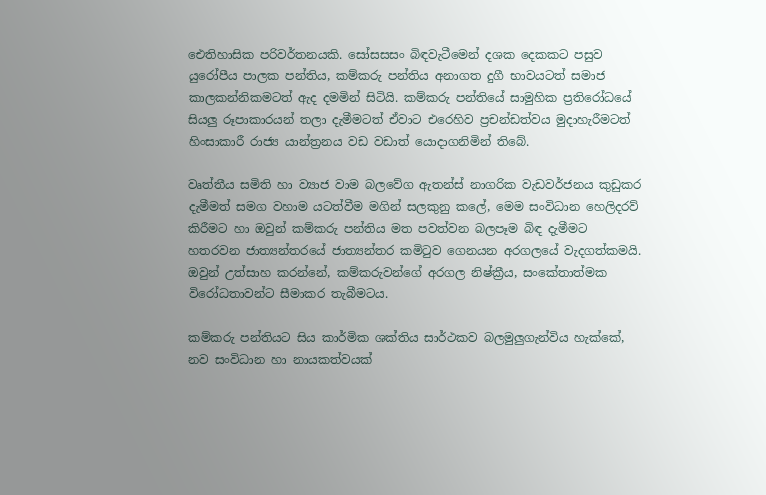ඓතිහාසික පරිවර්තනයකි. සෝසසසං බිඳවැටීමෙන් දශක දෙකකට පසුව යුරෝපීය පාලක පන්තිය, කම්කරු පන්තිය අනාගත දුගී භාවයටත් සමාජ කාලකන්නිකමටත් ඇද දමමින් සිටියි. කම්කරු පන්තියේ සාමුහික ප්‍රතිරෝධයේ සියලු රූපාකාරයන් තලා දැමීමටත් ඒවාට එරෙහිව ප්‍රචන්ඩත්වය මුදාහැරීමටත් හිංසාකාරී රාජ්‍ය යාන්ත්‍රනය වඩ වඩාත් යොදාගනිමින් තිබේ.

වෘත්තීය සමිති හා ව්‍යාජ වාම බලවේග ඇතන්ස් නාගරික වැඩවර්ජනය කුඩුකර දැමීමත් සමග වහාම යටත්වීම මගින් සලකුනු කලේ, මෙම සංවිධාන හෙලිදරව් කිරීමට හා ඔවුන් කම්කරු පන්තිය මත පවත්වන බලපෑම බිඳ දැමීමට හතරවන ජාත්‍යන්තරයේ ජාත්‍යන්තර කමිටුව ගෙනයන අරගලයේ වැදගත්කමයි. ඔවුන් උත්සාහ කරන්නේ, කම්කරුවන්ගේ අරගල නිෂ්ක්‍රීය, සංකේතාත්මක විරෝධතාවන්ට සීමාකර තැබීමටය.

කම්කරු පන්තියට සිය කාර්මික ශක්තිය සාර්ථකව බලමුලුගැන්විය හැක්කේ, නව සංවිධාන හා නායකත්වයක්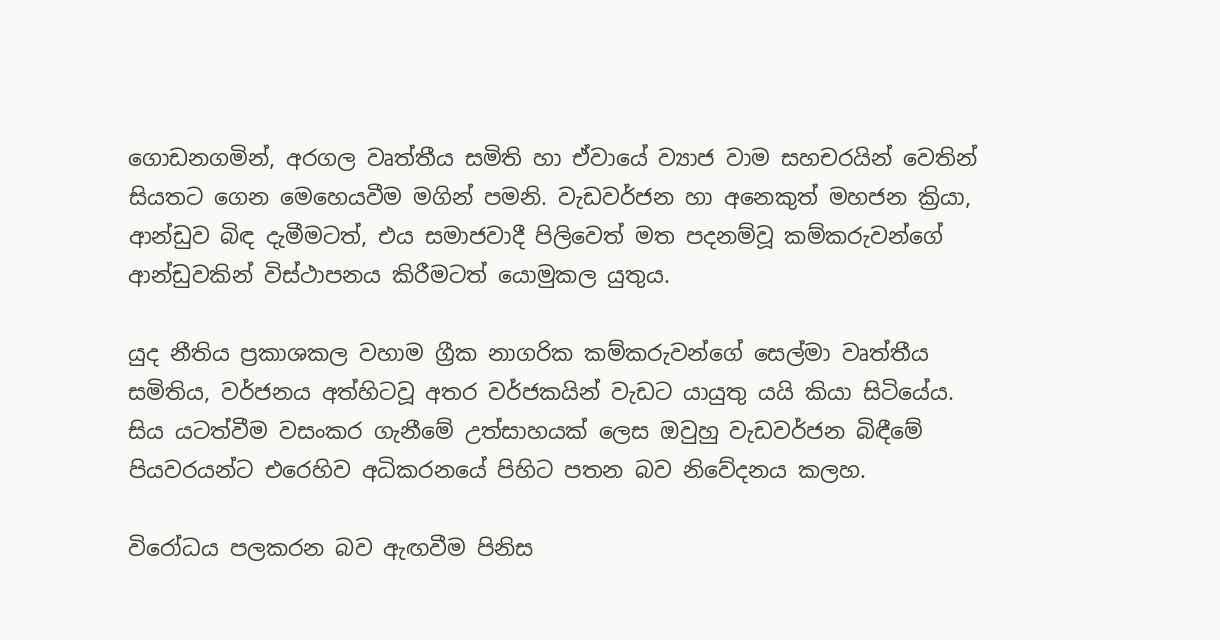ගොඩනගමින්, අරගල වෘත්තීය සමිති හා ඒවායේ ව්‍යාජ වාම සහචරයින් වෙතින් සියතට ගෙන මෙහෙයවීම මගින් පමනි. වැඩවර්ජන හා අනෙකුත් මහජන ක්‍රියා, ආන්ඩුව බිඳ දැමීමටත්, එය සමාජවාදී පිලිවෙත් මත පදනම්වූ කම්කරුවන්ගේ ආන්ඩුවකින් විස්ථාපනය කිරීමටත් යොමුකල යුතුය.

යුද නීතිය ප්‍රකාශකල වහාම ග්‍රීක නාගරික කම්කරුවන්ගේ සෙල්මා වෘත්තීය සමිතිය, වර්ජනය අත්හිටවූ අතර වර්ජකයින් වැඩට යායුතු යයි කියා සිටියේය. සිය යටත්වීම වසංකර ගැනීමේ උත්සාහයක් ලෙස ඔවුහු වැඩවර්ජන බිඳීමේ පියවරයන්ට එරෙහිව අධිකරනයේ පිහිට පතන බව නිවේදනය කලහ.

විරෝධය පලකරන බව ඇඟවීම පිනිස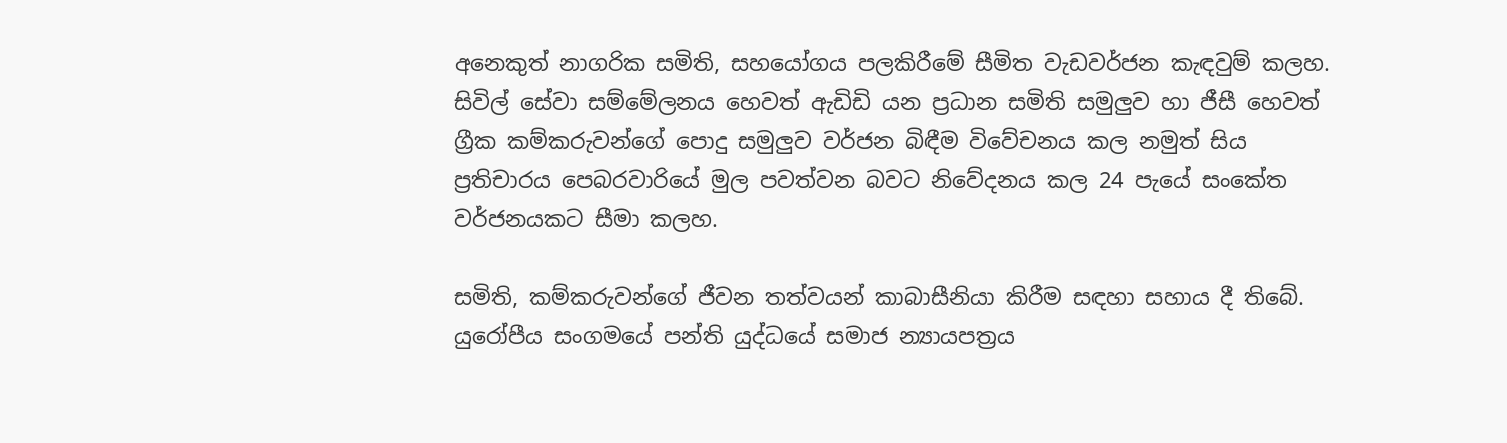අනෙකුත් නාගරික සමිති, සහයෝගය පලකිරීමේ සීමිත වැඩවර්ජන කැඳවුම් කලහ. සිවිල් සේවා සම්මේලනය හෙවත් ඇඩිඩි යන ප්‍රධාන සමිති සමුලුව හා ජීසී හෙවත් ග්‍රීක කම්කරුවන්ගේ පොදු සමුලුව වර්ජන බිඳීම විවේචනය කල නමුත් සිය ප්‍රතිචාරය පෙබරවාරියේ මුල පවත්වන බවට නිවේදනය කල 24 පැයේ සංකේත වර්ජනයකට සීමා කලහ.

සමිති, කම්කරුවන්ගේ ජීවන තත්වයන් කාබාසීනියා කිරීම සඳහා සහාය දී තිබේ. යුරෝපීය සංගමයේ පන්ති යුද්ධයේ සමාජ න්‍යායපත්‍රය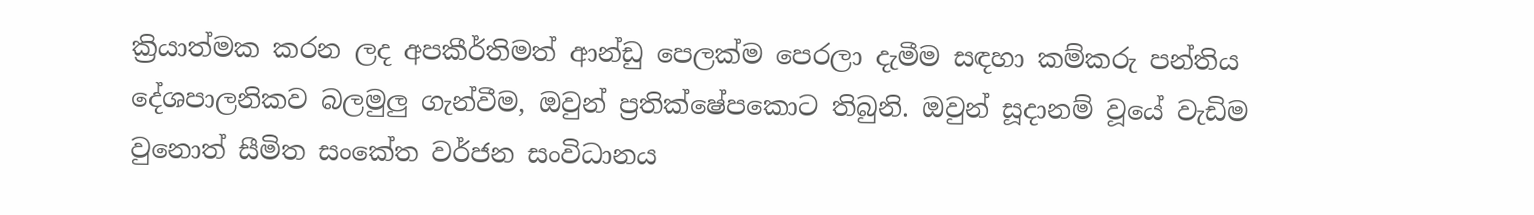ක්‍රියාත්මක කරන ලද අපකීර්තිමත් ආන්ඩු පෙලක්ම පෙරලා දැමීම සඳහා කම්කරු පන්තිය දේශපාලනිකව බලමුලු ගැන්වීම, ඔවුන් ප්‍රතික්ෂේපකොට තිබුනි. ඔවුන් සූදානම් වූයේ වැඩිම වුනොත් සීමිත සංකේත වර්ජන සංවිධානය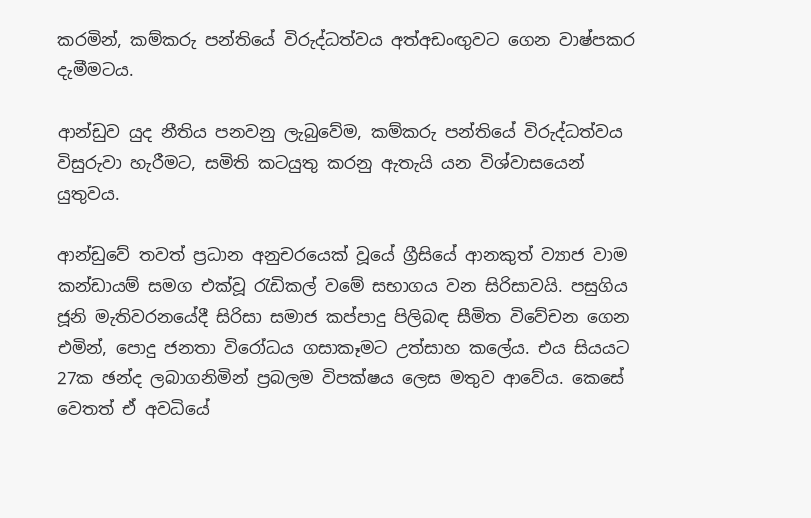කරමින්, කම්කරු පන්තියේ විරුද්ධත්වය අත්අඩංඟුවට ගෙන වාෂ්පකර දැමීමටය.

ආන්ඩුව යුද නීතිය පනවනු ලැබුවේම, කම්කරු පන්තියේ විරුද්ධත්වය විසුරුවා හැරීමට, සමිති කටයුතු කරනු ඇතැයි යන විශ්වාසයෙන් යුතුවය.

ආන්ඩුවේ තවත් ප්‍රධාන අනුචරයෙක් වූයේ ග්‍රීසියේ ආනකුත් ව්‍යාජ වාම කන්ඩායම් සමග එක්වූ රැඩිකල් වමේ සභාගය වන සිරිසාවයි. පසුගිය ජූනි මැතිවරනයේදී සිරිසා සමාජ කප්පාදු පිලිබඳ සීමිත විවේචන ගෙන එමින්, පොදු ජනතා විරෝධය ගසාකෑමට උත්සාහ කලේය. එය සියයට 27ක ඡන්ද ලබාගනිමින් ප්‍රබලම විපක්ෂය ලෙස මතුව ආවේය. කෙසේ වෙතත් ඒ අවධියේ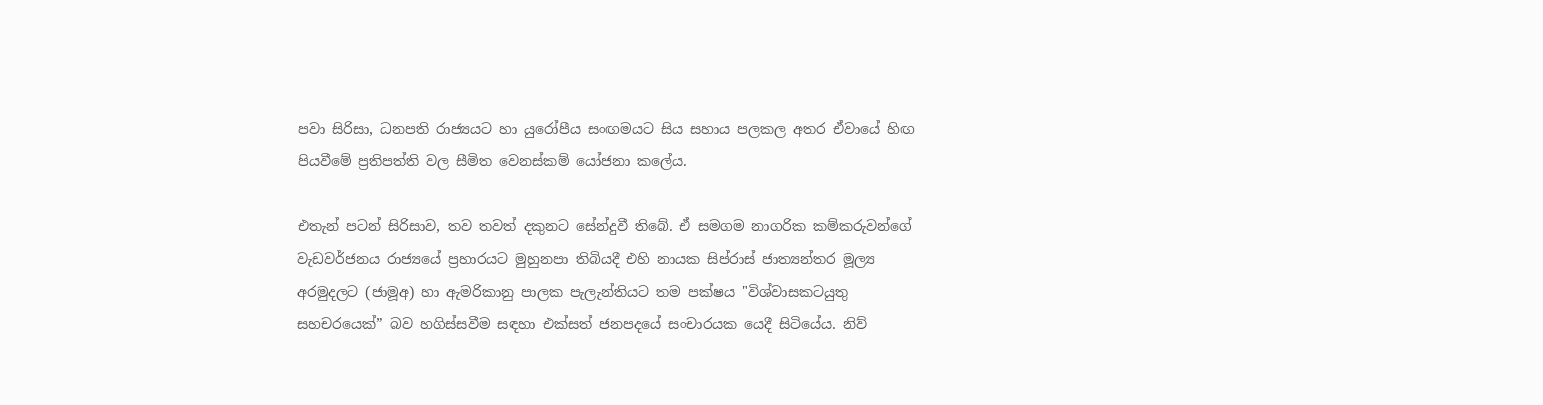පවා සිරිසා, ධනපති රාජ්‍යයට හා යුරෝපීය සංඟමයට සිය සහාය පලකල අතර ඒවායේ හිඟ පියවීමේ ප්‍රතිපත්ති වල සීමිත වෙනස්කම් යෝජනා කලේය.

එතැන් පටන් සිරිසාව, තව තවත් දකුනට සේන්දුවී තිබේ. ඒ සමගම නාගරික කම්කරුවන්ගේ වැඩවර්ජනය රාජ්‍යයේ ප්‍රහාරයට මුහුනපා තිබියදී එහි නායක සිප්රාස් ජාත්‍යන්තර මූල්‍ය අරමුදලට (ජාමූඅ) හා ඇමරිකානු පාලක පැලැන්තියට තම පක්ෂය "විශ්වාසකටයුතු සහචරයෙක්” බව හගිස්සවීම සඳහා එක්සත් ජනපදයේ සංචාරයක යෙදී සිටියේය. නිව්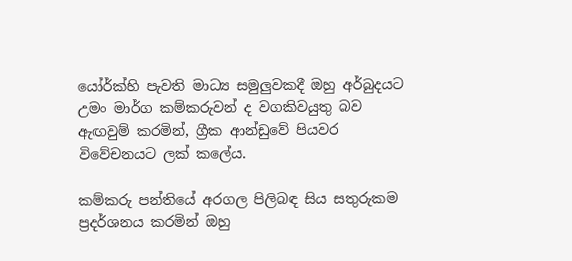යෝර්ක්හි පැවති මාධ්‍ය සමුලුවකදී ඔහු අර්බුදයට උමං මාර්ග කම්කරුවන් ද වගකිවයුතු බව ඇඟවුම් කරමින්, ග්‍රීක ආන්ඩුවේ පියවර විවේචනයට ලක් කලේය.

කම්කරු පන්තියේ අරගල පිලිබඳ සිය සතුරුකම ප්‍රදර්ශනය කරමින් ඔහු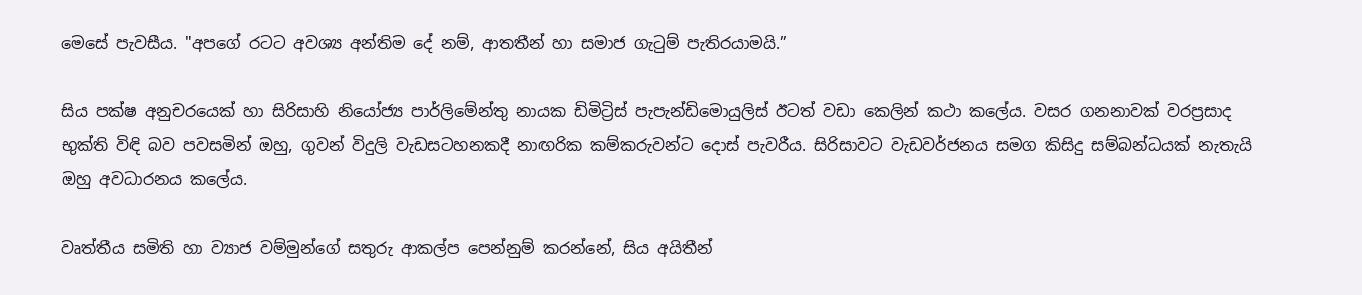මෙසේ පැවසීය. "අපගේ රටට අවශ්‍ය අන්තිම දේ නම්, ආතතීන් හා සමාජ ගැටුම් පැතිරයාමයි.”

සිය පක්ෂ අනුචරයෙක් හා සිරිසාහි නියෝජ්‍ය පාර්ලිමේන්තු නායක ඩිමිට්‍රිස් පැපැන්ඩිමොයුලිස් ඊටත් වඩා කෙලින් කථා කලේය. වසර ගනනාවක් වරප්‍රසාද භුක්ති විඳි බව පවසමින් ඔහු, ගුවන් විදුලි වැඩසටහනකදී නාඟරික කම්කරුවන්ට දොස් පැවරීය. සිරිසාවට වැඩවර්ජනය සමග කිසිදු සම්බන්ධයක් නැතැයි ඔහු අවධාරනය කලේය.

වෘත්තීය සමිති හා ව්‍යාජ වම්මුන්ගේ සතුරු ආකල්ප පෙන්නුම් කරන්නේ, සිය අයිතීන්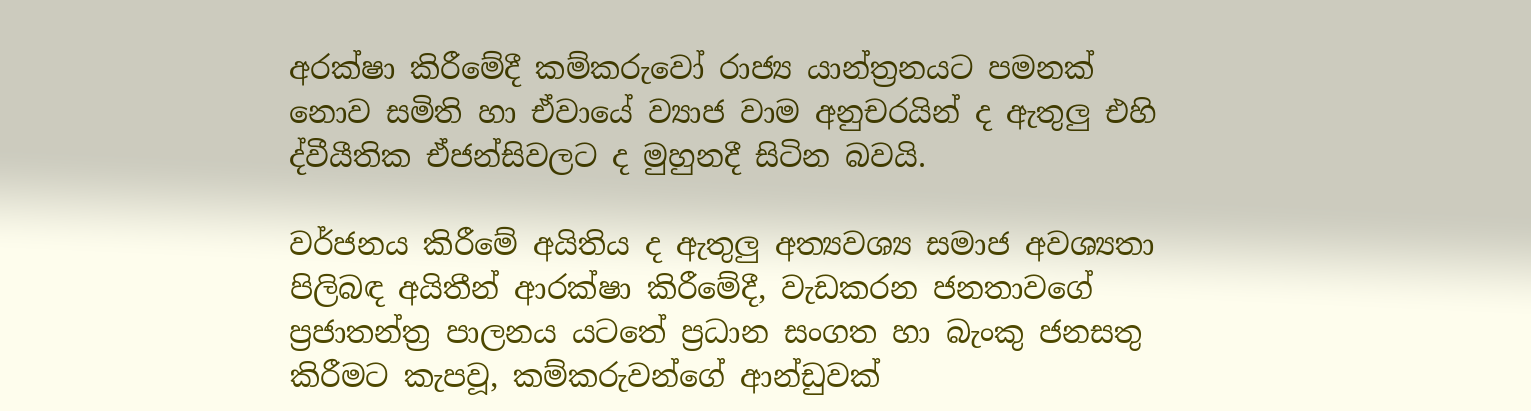අරක්ෂා කිරීමේදී කම්කරුවෝ රාජ්‍ය යාන්ත්‍රනයට පමනක් නොව සමිති හා ඒවායේ ව්‍යාජ වාම අනුචරයින් ද ඇතුලු එහි ද්වීයීතික ඒජන්සිවලට ද මුහුනදී සිටින බවයි.

වර්ජනය කිරීමේ අයිතිය ද ඇතුලු අත්‍යවශ්‍ය සමාජ අවශ්‍යතා පිලිබඳ අයිතීන් ආරක්ෂා කිරීමේදී, වැඩකරන ජනතාවගේ ප්‍රජාතන්ත්‍ර පාලනය යටතේ ප්‍රධාන සංගත හා බැංකු ජනසතු කිරීමට කැපවූ, කම්කරුවන්ගේ ආන්ඩුවක්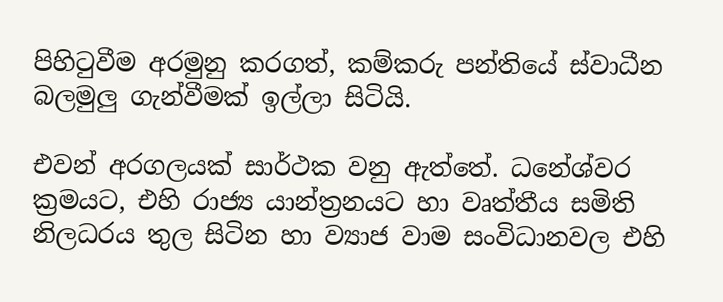පිහිටුවීම අරමුනු කරගත්, කම්කරු පන්තියේ ස්වාධීන බලමුලු ගැන්වීමක් ඉල්ලා සිටියි.

එවන් අරගලයක් සාර්ථක වනු ඇත්තේ. ධනේශ්වර ක්‍රමයට, එහි රාජ්‍ය යාන්ත්‍රනයට හා වෘත්තීය සමිති නිලධරය තුල සිටින හා ව්‍යාජ වාම සංවිධානවල එහි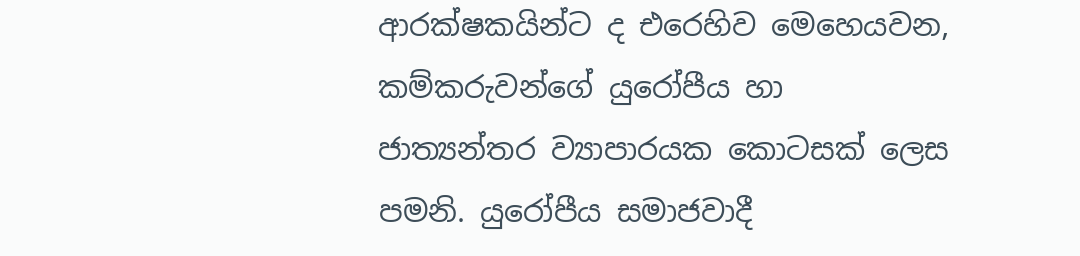ආරක්ෂකයින්ට ද එරෙහිව මෙහෙයවන, කම්කරුවන්ගේ යුරෝපීය හා ජාත්‍යන්තර ව්‍යාපාරයක කොටසක් ලෙස පමනි. යුරෝපීය සමාජවාදී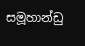සමූහාන්ඩු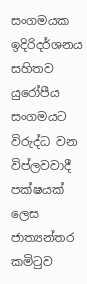සංගමයක ඉදිරිදර්ශනය සහිතව යුරෝපීය සංගමයට විරුද්ධ වන විප්ලවවාදී පක්ෂයක් ලෙස ජාත්‍යන්තර කමිටුව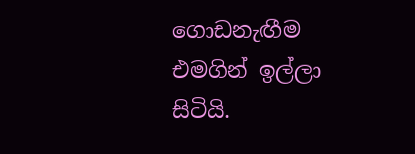ගොඩනැඟීම එමගින් ඉල්ලා සිටියි.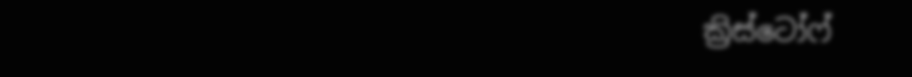ක්‍රිස්ටෝෆ්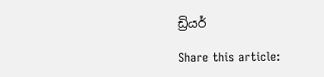ඩ්‍රියර්

Share this article: